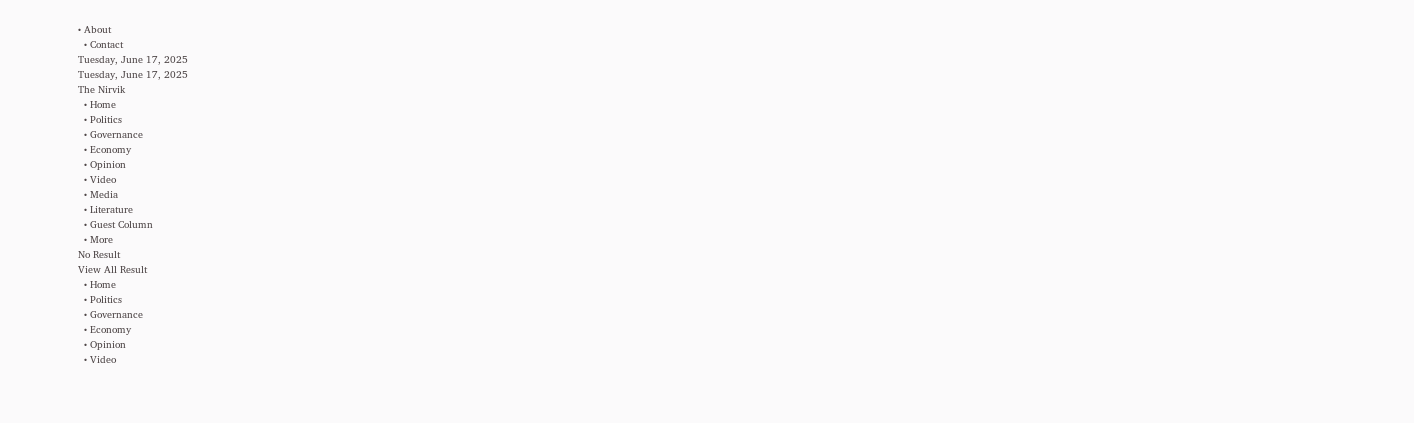• About
  • Contact
Tuesday, June 17, 2025
Tuesday, June 17, 2025
The Nirvik
  • Home
  • Politics
  • Governance
  • Economy
  • Opinion
  • Video
  • Media
  • Literature
  • Guest Column
  • More
No Result
View All Result
  • Home
  • Politics
  • Governance
  • Economy
  • Opinion
  • Video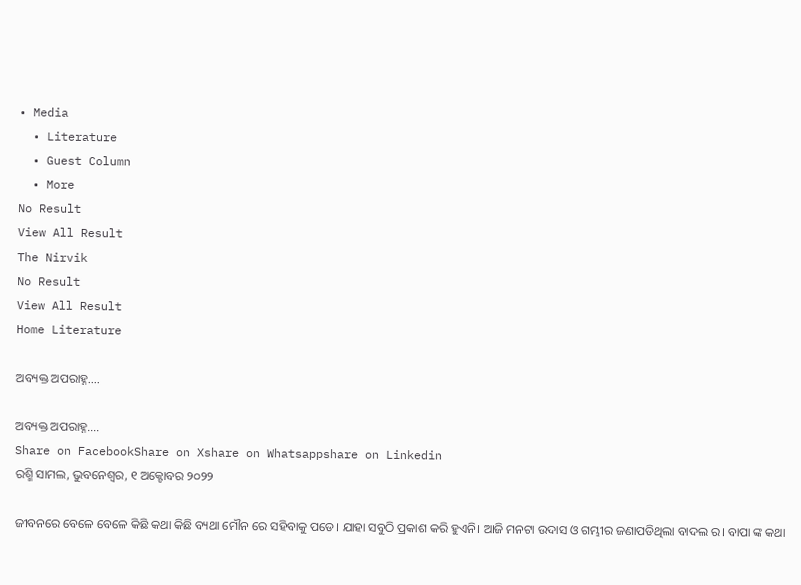• Media
  • Literature
  • Guest Column
  • More
No Result
View All Result
The Nirvik
No Result
View All Result
Home Literature

ଅବ୍ୟକ୍ତ ଅପରାହ୍ନ….

ଅବ୍ୟକ୍ତ ଅପରାହ୍ନ….
Share on FacebookShare on Xshare on Whatsappshare on Linkedin
ରଶ୍ମି ସାମଲ, ଭୁବନେଶ୍ୱର, ୧ ଅକ୍ଟୋବର ୨୦୨୨

ଜୀବନରେ ବେଳେ ବେଳେ କିଛି କଥା କିଛି ବ୍ୟଥା ମୌନ ରେ ସହିବାକୁ ପଡେ। ଯାହା ସବୁଠି ପ୍ରକାଶ କରି ହୁଏନି। ଆଜି ମନଟା ଉଦାସ ଓ ଗମ୍ଭୀର ଜଣାପଡିଥିଲା ବାଦଲ ର। ବାପା ଙ୍କ କଥା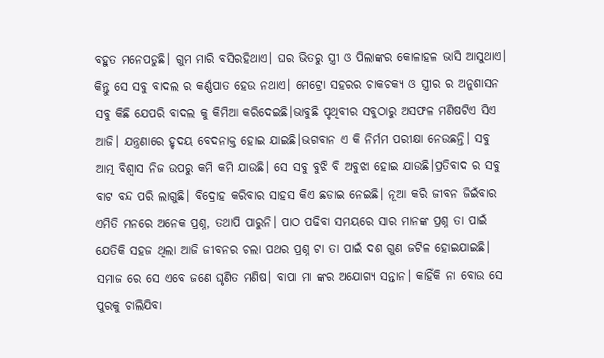ବହୁତ ମନେପଡୁଛି। ଗୁମ ମାରି ବସିରହିଥାଏ। ଘର ଭିତରୁ ସ୍ତ୍ରୀ ଓ ପିଲାଙ୍କର କୋଳାହଳ ଭାସି ଆସୁଥାଏ। କିନ୍ତୁ ସେ ସବୁ ବାଦଲ ର କର୍ଣ୍ଣପାତ ହେଉ ନଥାଏ। ମେଟ୍ରୋ ସହରର ଚାକଚକ୍ୟ ଓ ସ୍ତ୍ରୀର ର ଅନୁଶାସନ ସବୁ କିଛି ଯେପରି ବାଦଲ କୁ କିମିଆ କରିଦେଇଛି।ଭାବୁଛି ପୃଥିବୀର ସବୁଠାରୁ ଅସଫଳ ମଣିଷଟିଏ ସିଏ ଆଜି। ଯନ୍ତ୍ରଣାରେ ହୃଦୟ ବେଦନାକ୍ତ ହୋଇ ଯାଇଛି।ଭଗବାନ ଏ କି ନିର୍ମମ ପରୀକ୍ଷା ନେଉଛନ୍ତି। ସବୁ ଆତ୍ମ ବିଶ୍ୱାସ ନିଜ ଉପରୁ କମି କମି ଯାଉଛି। ସେ ସବୁ ବୁଝି ବି ଅବୁଝା ହୋଇ ଯାଉଛି।ପ୍ରତିବାଦ ର ସବୁ ବାଟ ବନ୍ଦ ପରି ଲାଗୁଛି। ବିଦ୍ରୋହ କରିବାର ସାହସ କିଏ ଛଡାଇ ନେଇଛି। ନୂଆ କରି ଜୀବନ ଜିଇଁବାର ଏମିତି ମନରେ ଅନେକ ପ୍ରଶ୍ନ, ତଥାପି ପାରୁନି। ପାଠ ପଢିବା ସମୟରେ ସାର ମାନଙ୍କ ପ୍ରଶ୍ନ ତା ପାଇଁ ଯେତିକି ସହଜ ଥିଲା ଆଜି ଜୀବନର ଚଲା ପଥର ପ୍ରଶ୍ନ ଟା ତା ପାଇଁ ଦଶ ଗୁଣ ଜଟିଳ ହୋଇଯାଇଛି। ସମାଜ ରେ ସେ ଏବେ ଜଣେ ଘୃଣିତ ମଣିଷ। ବାପା ମା ଙ୍କର ଅଯୋଗ୍ୟ ସନ୍ତାନ। କାହିଁକି ନା ବୋଉ ସେ ପୁରକୁ ଚାଲିଯିବା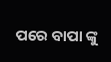ପରେ ବାପା ଙ୍କୁ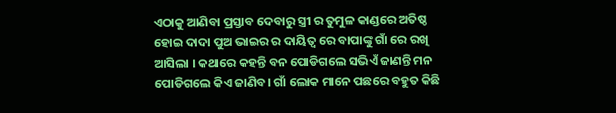ଏଠାକୁ ଆଣିବା ପ୍ରସ୍ତାବ ଦେବାରୁ ସ୍ତ୍ରୀ ର ତୁମୁଳ କାଣ୍ଡରେ ଅତିଷ୍ଠ ହୋଇ ଦାଦା ପୁଅ ଭାଇର ର ଦାୟିତ୍ୱ ରେ ବାପାଙ୍କୁ ଗାଁ ରେ ରଖି ଆସିଲା । କଥାରେ କହନ୍ତି ବନ ପୋଡିଗଲେ ସଭିଏଁ ଜାଣନ୍ତି ମନ ପୋଡିଗଲେ କିଏ ଜାଣିବ। ଗାଁ ଲୋକ ମାନେ ପଛରେ ବହୁତ କିଛି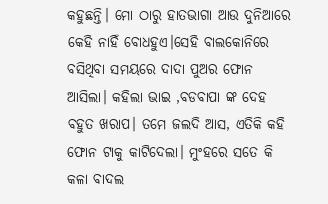କହୁଛନ୍ତି। ମୋ ଠାରୁ ହାତଭାଗା ଆଉ ଦୁନିଆରେ କେହି ନାହିଁ ବୋଧହୁଏ।ସେହି ବାଲକୋନିରେ ବସିଥିବା ସମୟରେ ଦାଦା ପୁଅର ଫୋନ ଆସିଲା। କହିଲା ଭାଇ ,ବଡବାପା ଙ୍କ ଦେହ ବହୁତ ଖରାପ। ତମେ ଜଲଦି ଆସ, ଏତିକି କହି ଫୋନ ଟାକୁ କାଟିଦେଲା। ମୁଂହରେ ସତେ କି କଳା ବାଦଲ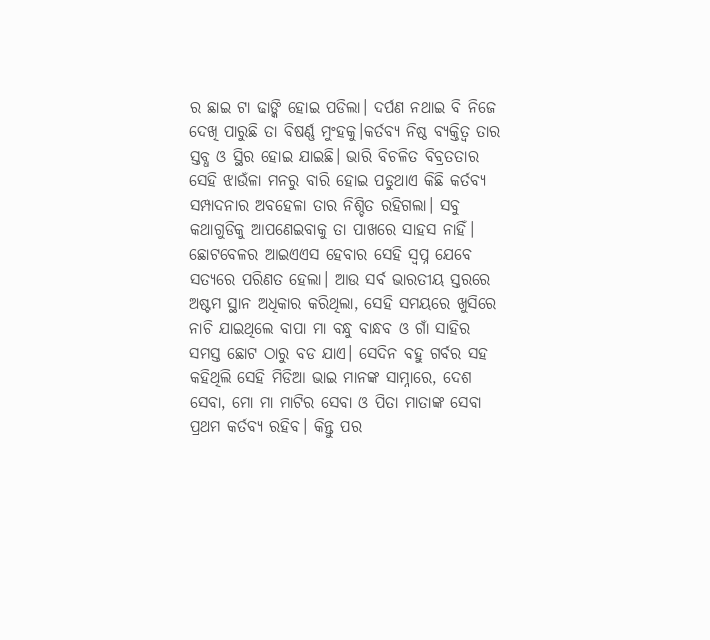ର ଛାଇ ଟା ଢାଙ୍କି ହୋଇ ପଡିଲା। ଦର୍ପଣ ନଥାଇ ବି ନିଜେ ଦେଖି ପାରୁଛି ତା ବିଷର୍ଣ୍ଣ ମୁଂହକୁ।କର୍ତବ୍ୟ ନିଷ୍ଠ ବ୍ୟକ୍ତିତ୍ୱ ତାର ସ୍ତବ୍ଧ ଓ ସ୍ଥିର ହୋଇ ଯାଇଛି। ଭାରି ବିଚଳିତ ବିବ୍ରତତାର ସେହି ଝାଉଁଳା ମନରୁ ବାରି ହୋଇ ପଡୁଥାଏ କିଛି କର୍ତବ୍ୟ ସମ୍ପାଦନାର ଅବହେଳା ତାର ନିଶ୍ଚିତ ରହିଗଲା। ସବୁ କଥାଗୁଡିକୁ ଆପଣେଇବାକୁ ତା ପାଖରେ ସାହସ ନାହିଁ। ଛୋଟବେଳର ଆଇଏଏସ ହେବାର ସେହି ସ୍ବପ୍ନ ଯେବେ ସତ୍ୟରେ ପରିଣତ ହେଲା। ଆଉ ସର୍ବ ଭାରତୀୟ ସ୍ତରରେ ଅଷ୍ଟମ ସ୍ଥାନ ଅଧିକାର କରିଥିଲା, ସେହି ସମୟରେ ଖୁସିରେ ନାଚି ଯାଇଥିଲେ ବାପା ମା ବନ୍ଧୁ ବାନ୍ଧବ ଓ ଗାଁ ସାହିର ସମସ୍ତ ଛୋଟ ଠାରୁ ବଡ ଯାଏ। ସେଦିନ ବହୁ ଗର୍ବର ସହ କହିଥିଲି ସେହି ମିଡିଆ ଭାଇ ମାନଙ୍କ ସାମ୍ନାରେ, ଦେଶ ସେବା, ମୋ ମା ମାଟିର ସେବା ଓ ପିତା ମାତାଙ୍କ ସେବା ପ୍ରଥମ କର୍ତବ୍ୟ ରହିବ। କିନ୍ତୁ ପର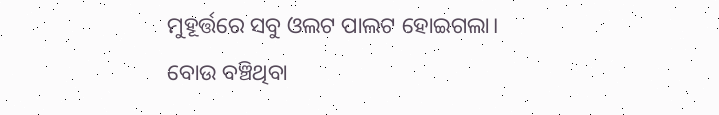ମୁହୂର୍ତ୍ତରେ ସବୁ ଓଲଟ ପାଲଟ ହୋଇଗଲା। ବୋଉ ବଞ୍ଚିଥିବା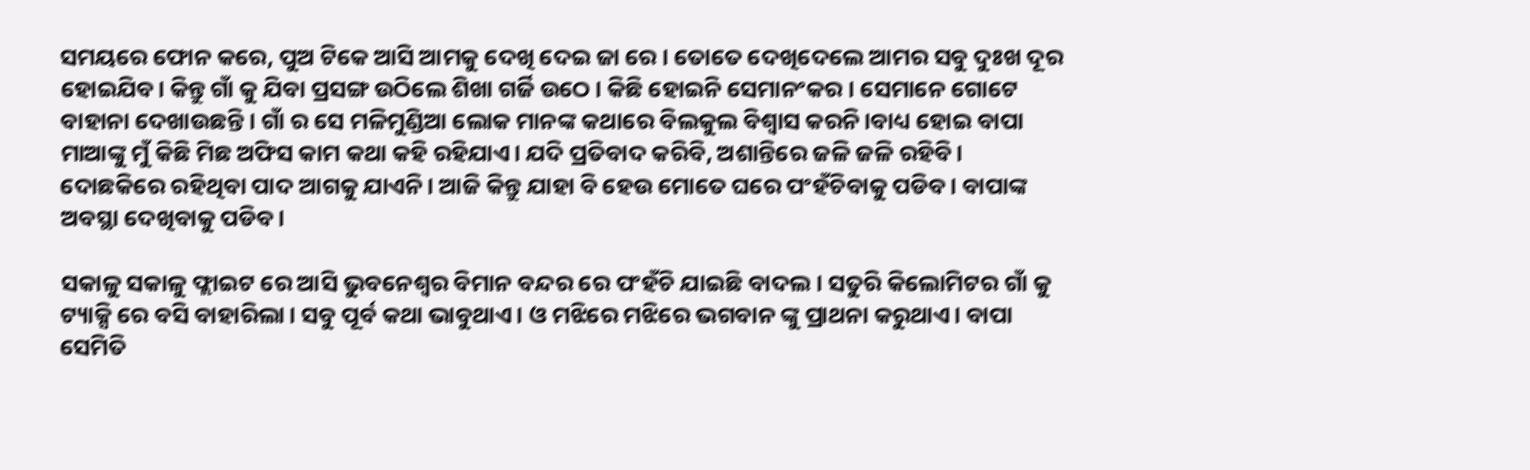ସମୟରେ ଫୋନ କରେ, ପୁଅ ଟିକେ ଆସି ଆମକୁ ଦେଖି ଦେଇ ଜା ରେ। ତୋତେ ଦେଖିଦେଲେ ଆମର ସବୁ ଦୁଃଖ ଦୂର ହୋଇଯିବ। କିନ୍ତୁ ଗାଁ କୁ ଯିବା ପ୍ରସଙ୍ଗ ଉଠିଲେ ଶିଖା ଗର୍ଜି ଉଠେ। କିଛି ହୋଇନି ସେମାନଂକର। ସେମାନେ ଗୋଟେ ବାହାନା ଦେଖାଉଛନ୍ତି। ଗାଁ ର ସେ ମଳିମୁଣ୍ଡିଆ ଲୋକ ମାନଙ୍କ କଥାରେ ବିଲକୁଲ ବିଶ୍ୱାସ କରନି।ବାଧ୍ୟ ହୋଇ ବାପା ମାଆଙ୍କୁ ମୁଁ କିଛି ମିଛ ଅଫିସ କାମ କଥା କହି ରହିଯାଏ। ଯଦି ପ୍ରତିବାଦ କରିବି, ଅଶାନ୍ତିରେ ଜଳି ଜଳି ରହିବି। ଦୋଛକିରେ ରହିଥିବା ପାଦ ଆଗକୁ ଯାଏନି। ଆଜି କିନ୍ତୁ ଯାହା ବି ହେଉ ମୋତେ ଘରେ ପଂହଁଚିବାକୁ ପଡିବ। ବାପାଙ୍କ ଅବସ୍ଥା ଦେଖିବାକୁ ପଡିବ।

ସକାଳୁ ସକାଳୁ ଫ୍ଲାଇଟ ରେ ଆସି ଭୁବନେଶ୍ୱର ବିମାନ ବନ୍ଦର ରେ ପଂହଁଚି ଯାଇଛି ବାଦଲ। ସତୁରି କିଲୋମିଟର ଗାଁ କୁ ଟ୍ୟାକ୍ସି ରେ ବସି ବାହାରିଲା। ସବୁ ପୂର୍ବ କଥା ଭାବୁଥାଏ। ଓ ମଝିରେ ମଝିରେ ଭଗବାନ ଙ୍କୁ ପ୍ରାଥନା କରୁଥାଏ। ବାପା ସେମିତି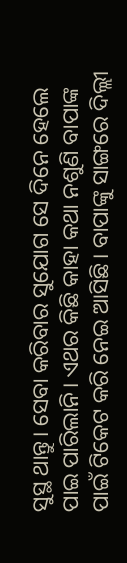ସୁସ୍ଥ ଥାନ୍ତୁ। ସେବା କରିବାର ସୁଯୋଗ ସେ ଦିନେ ହେଲେ ପାଇ ପାରିଲାନି। ଏଥର କିଛି କାହା କଥା ନଶୁଣି ବାପାଙ୍କ ପାଇଁ ଟିକେଟ କରି ନେଇ ଆସିଛି। ବାପାଙ୍କୁ ସାଙ୍ଗରେ ଦିଲ୍ଲୀ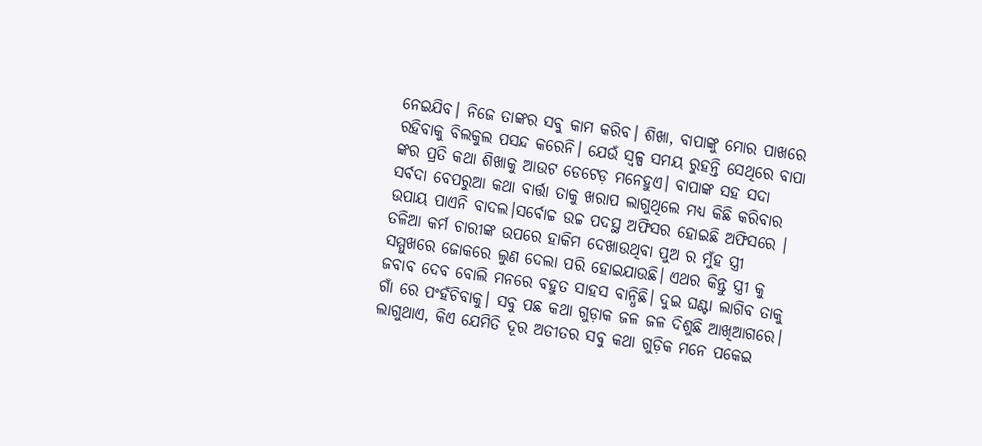ନେଇଯିବ। ନିଜେ ତାଙ୍କର ସବୁ କାମ କରିବ। ଶିଖା, ବାପାଙ୍କୁ ମୋର ପାଖରେ ରହିବାକୁ ବିଲକୁଲ ପସନ୍ଦ କରେନି। ଯେଉଁ ସ୍ୱଳ୍ପ ସମୟ ରୁହନ୍ତି ସେଥିରେ ବାପା ଙ୍କର ପ୍ରତି କଥା ଶିଖାକୁ ଆଉଟ ଡେଟେଡ଼ ମନେହୁଏ। ବାପାଙ୍କ ସହ ସଦା ସର୍ବଦା ବେପରୁଆ କଥା ବାର୍ତ୍ତା ତାକୁ ଖରାପ ଲାଗୁଥିଲେ ମଧ୍ୟ କିଛି କରିବାର ଉପାୟ ପାଏନି ବାଦଲ।ସର୍ବୋଚ୍ଚ ଉଚ୍ଚ ପଦସ୍ଥ ଅଫିସର ହୋଇଛି ଅଫିସରେ । ତଳିଆ କର୍ମ ଚାରୀଙ୍କ ଉପରେ ହାକିମ ଦେଖାଉଥିବା ପୁଅ ର ମୁଁହ ସ୍ତ୍ରୀ ସମ୍ମୁଖରେ ଜୋକରେ ଲୁଣ ଦେଲା ପରି ହୋଇଯାଉଛି। ଏଥର କିନ୍ତୁ ସ୍ତ୍ରୀ କୁ ଜବାବ ଦେବ ବୋଲି ମନରେ ବହୁତ ସାହସ ବାନ୍ଧିଛି। ଦୁଇ ଘଣ୍ଟା ଲାଗିବ ତାକୁ ଗାଁ ରେ ପଂହଁଚିବାକୁ। ସବୁ ପଛ କଥା ଗୁଡ଼ାକ ଜଳ ଜଳ ଦିଶୁଛି ଆଖିଆଗରେ। ଲାଗୁଥାଏ, କିଏ ଯେମିତି ଦୂର ଅତୀତର ସବୁ କଥା ଗୁଡ଼ିକ ମନେ ପକେଇ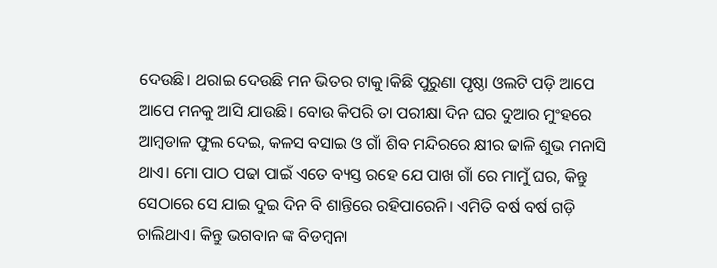ଦେଉଛି। ଥରାଇ ଦେଉଛି ମନ ଭିତର ଟାକୁ।କିଛି ପୁରୁଣା ପୃଷ୍ଠା ଓଲଟି ପଡ଼ି ଆପେ ଆପେ ମନକୁ ଆସି ଯାଉଛି। ବୋଉ କିପରି ତା ପରୀକ୍ଷା ଦିନ ଘର ଦୁଆର ମୁଂହରେ ଆମ୍ବଡାଳ ଫୁଲ ଦେଇ, କଳସ ବସାଇ ଓ ଗାଁ ଶିବ ମନ୍ଦିରରେ କ୍ଷୀର ଢାଳି ଶୁଭ ମନାସି ଥାଏ। ମୋ ପାଠ ପଢା ପାଇଁ ଏତେ ବ୍ୟସ୍ତ ରହେ ଯେ ପାଖ ଗାଁ ରେ ମାମୁଁ ଘର, କିନ୍ତୁ ସେଠାରେ ସେ ଯାଇ ଦୁଇ ଦିନ ବି ଶାନ୍ତିରେ ରହିପାରେନି। ଏମିତି ବର୍ଷ ବର୍ଷ ଗଡ଼ି ଚାଲିଥାଏ। କିନ୍ତୁ ଭଗବାନ ଙ୍କ ବିଡମ୍ବନା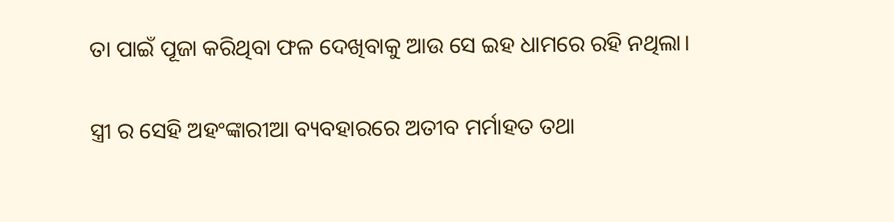ତା ପାଇଁ ପୂଜା କରିଥିବା ଫଳ ଦେଖିବାକୁ ଆଉ ସେ ଇହ ଧାମରେ ରହି ନଥିଲା।

ସ୍ତ୍ରୀ ର ସେହି ଅହଂଙ୍କାରୀଆ ବ୍ୟବହାରରେ ଅତୀବ ମର୍ମାହତ ତଥା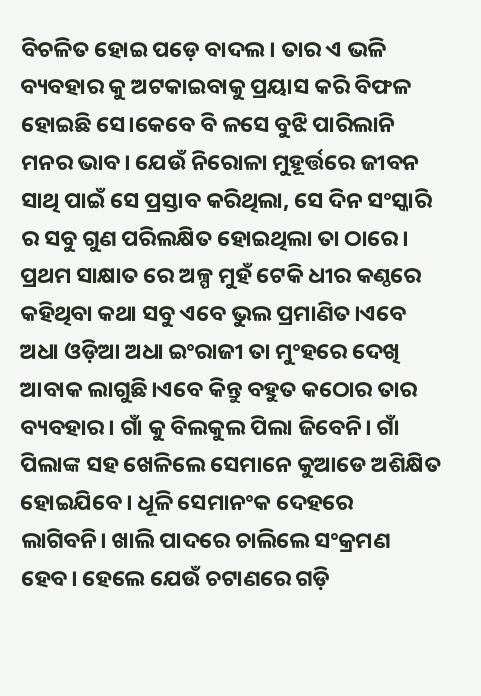ବିଚଳିତ ହୋଇ ପଡ଼େ ବାଦଲ। ତାର ଏ ଭଳି ବ୍ୟବହାର କୁ ଅଟକାଇବାକୁ ପ୍ରୟାସ କରି ବିଫଳ ହୋଇଛି ସେ।କେବେ ବି ଳସେ ବୁଝି ପାରିଲାନି ମନର ଭାବ। ଯେଉଁ ନିରୋଳା ମୁହୂର୍ତ୍ତରେ ଜୀବନ ସାଥି ପାଇଁ ସେ ପ୍ରସ୍ତାବ କରିଥିଲା, ସେ ଦିନ ସଂସ୍କାରି ର ସବୁ ଗୁଣ ପରିଲକ୍ଷିତ ହୋଇଥିଲା ତା ଠାରେ। ପ୍ରଥମ ସାକ୍ଷାତ ରେ ଅଳ୍ପ ମୁହଁ ଟେକି ଧୀର କଣ୍ଠରେ କହିଥିବା କଥା ସବୁ ଏବେ ଭୁଲ ପ୍ରମାଣିତ।ଏବେ ଅଧା ଓଡ଼ିଆ ଅଧା ଇଂରାଜୀ ତା ମୁଂହରେ ଦେଖି ଆବାକ ଲାଗୁଛି।ଏବେ କିନ୍ତୁ ବହୁତ କଠୋର ତାର ବ୍ୟବହାର। ଗାଁ କୁ ବିଲକୁଲ ପିଲା ଜିବେନି। ଗାଁ ପିଲାଙ୍କ ସହ ଖେଳିଲେ ସେମାନେ କୁଆଡେ ଅଶିକ୍ଷିତ ହୋଇଯିବେ। ଧୂଳି ସେମାନଂକ ଦେହରେ ଲାଗିବନି। ଖାଲି ପାଦରେ ଚାଲିଲେ ସଂକ୍ରମଣ ହେବ। ହେଲେ ଯେଉଁ ଚଟାଣରେ ଗଡ଼ି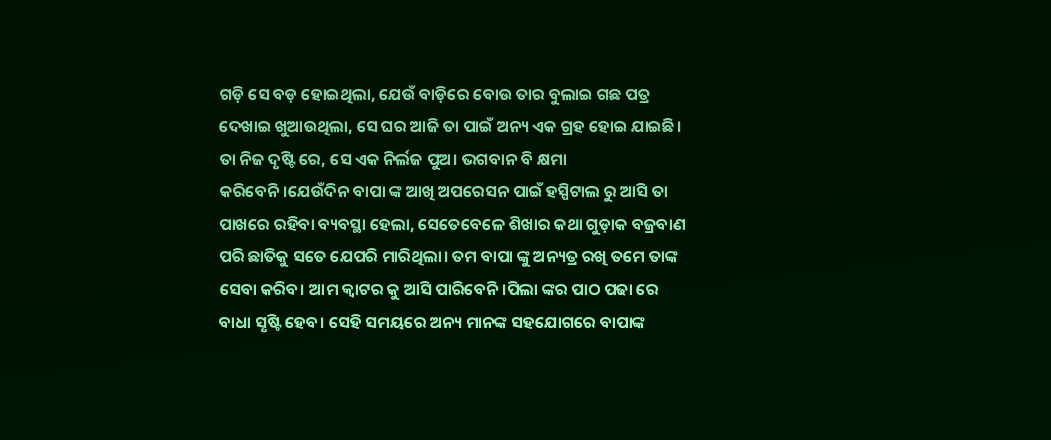ଗଡ଼ି ସେ ବଡ଼ ହୋଇଥିଲା, ଯେଉଁ ବାଡ଼ିରେ ବୋଉ ତାର ବୁଲାଇ ଗଛ ପତ୍ର ଦେଖାଇ ଖୁଆଉଥିଲା, ସେ ଘର ଆଜି ତା ପାଇଁ ଅନ୍ୟ ଏକ ଗ୍ରହ ହୋଇ ଯାଇଛି। ତା ନିଜ ଦୃଷ୍ଟି ରେ, ସେ ଏକ ନିର୍ଲଜ ପୁଅ। ଭଗବାନ ବି କ୍ଷମା କରିବେନି।ଯେଉଁଦିନ ବାପା ଙ୍କ ଆଖି ଅପରେସନ ପାଇଁ ହସ୍ପିଟାଲ ରୁ ଆସି ତା ପାଖରେ ରହିବା ବ୍ୟବସ୍ଥା ହେଲା, ସେତେବେଳେ ଶିଖାର କଥା ଗୁଡ଼ାକ ବଜ୍ରବାଣ ପରି ଛାତିକୁ ସତେ ଯେପରି ମାରିଥିଲା। ତମ ବାପା ଙ୍କୁ ଅନ୍ୟତ୍ର ରଖି ତମେ ତାଙ୍କ ସେବା କରିବ। ଆମ କ୍ୱାଟର କୁ ଆସି ପାରିବେନି।ପିଲା ଙ୍କର ପାଠ ପଢା ରେ ବାଧା ସୃଷ୍ଟି ହେବ। ସେହି ସମୟରେ ଅନ୍ୟ ମାନଙ୍କ ସହଯୋଗରେ ବାପାଙ୍କ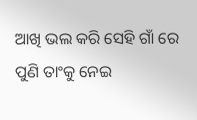ଆଖି ଭଲ କରି ସେହି ଗାଁ ରେ ପୁଣି ତାଂକୁ ନେଇ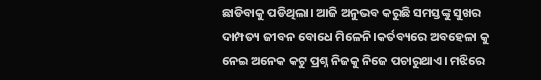ଛାଡିବାକୁ ପଡିଥିଲା। ଆଜି ଅନୁଭବ କରୁଛି ସମସ୍ତଙ୍କୁ ସୁଖର ଦାମ୍ପତ୍ୟ ଜୀବନ ବୋଧେ ମିଳେନି।କର୍ତବ୍ୟରେ ଅବହେଳା କୁ ନେଇ ଅନେକ କଟୁ ପ୍ରଶ୍ନ ନିଜକୁ ନିଜେ ପଚାରୁଥାଏ। ମଝିରେ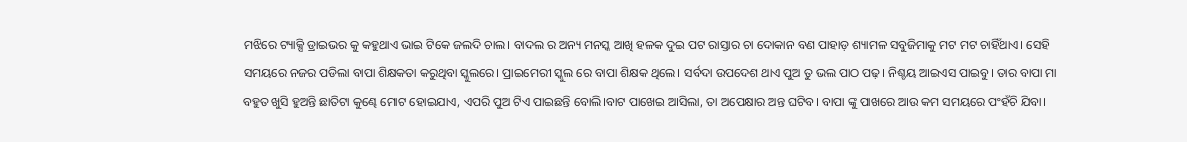ମଝିରେ ଟ୍ୟାକ୍ସି ଡ୍ରାଇଭର କୁ କହୁଥାଏ ଭାଇ ଟିକେ ଜଲଦି ଚାଲ। ବାଦଲ ର ଅନ୍ୟ ମନସ୍କ ଆଖି ହଳକ ଦୁଇ ପଟ ରାସ୍ତାର ଚା ଦୋକାନ ବଣ ପାହାଡ଼ ଶ୍ୟାମଳ ସବୁଜିମାକୁ ମଟ ମଟ ଚାହିଁଥାଏ। ସେହି ସମୟରେ ନଜର ପଡିଲା ବାପା ଶିକ୍ଷକତା କରୁଥିବା ସ୍କୁଲରେ। ପ୍ରାଇମେରୀ ସ୍କୁଲ ରେ ବାପା ଶିକ୍ଷକ ଥିଲେ। ସର୍ବଦା ଉପଦେଶ ଥାଏ ପୁଅ ତୁ ଭଲ ପାଠ ପଢ଼। ନିଶ୍ଚୟ ଆଇଏସ ପାଇବୁ। ତାର ବାପା ମା ବହୁତ ଖୁସି ହୁଅନ୍ତି ଛାତିଟା କୁଣ୍ଢେ ମୋଟ ହୋଇଯାଏ, ଏପରି ପୁଅ ଟିଏ ପାଇଛନ୍ତି ବୋଲି।ବାଟ ପାଖେଇ ଆସିଲା, ତା ଅପେକ୍ଷାର ଅନ୍ତ ଘଟିବ। ବାପା ଙ୍କୁ ପାଖରେ ଆଉ କମ ସମୟରେ ପଂହଁଚି ଯିବା।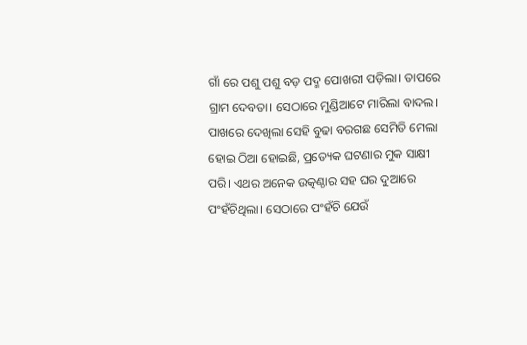ଗାଁ ରେ ପଶୁ ପଶୁ ବଡ଼ ପଦ୍ମ ପୋଖରୀ ପଡ଼ିଲା। ତାପରେ ଗ୍ରାମ ଦେବତା। ସେଠାରେ ମୁଣ୍ଡିଆଟେ ମାରିଲା ବାଦଲ। ପାଖରେ ଦେଖିଲା ସେହି ବୁଢା ବରଗଛ ସେମିତି ମେଲା ହୋଇ ଠିଆ ହୋଇଛି, ପ୍ରତ୍ୟେକ ଘଟଣାର ମୁକ ସାକ୍ଷୀ ପରି। ଏଥର ଅନେକ ଉତ୍କଣ୍ଠାର ସହ ଘର ଦୁଆରେ ପଂହଁଚିଥିଲା। ସେଠାରେ ପଂହଁଚି ଯେଉଁ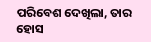ପରିବେଶ ଦେଖିଲା, ତାର ହୋସ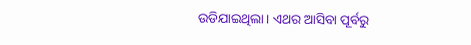ଉଡିଯାଇଥିଲା। ଏଥର ଆସିବା ପୂର୍ବରୁ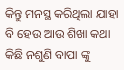କିନ୍ତୁ ମନସ୍ଥ କରିଥିଲା ଯାହା ବି ହେଉ ଆଉ ଶିଖା କଥା କିଛି ନଶୁଣି ବାପା ଙ୍କୁ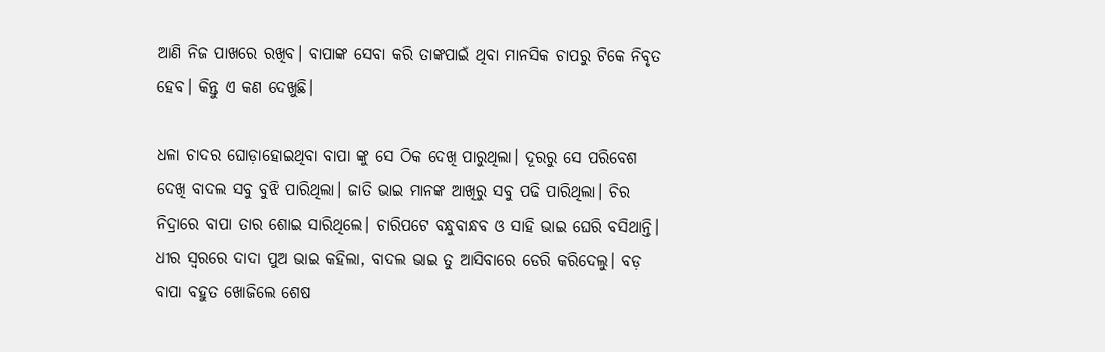ଆଣି ନିଜ ପାଖରେ ରଖିବ। ବାପାଙ୍କ ସେବା କରି ତାଙ୍କପାଇଁ ଥିବା ମାନସିକ ଚାପରୁ ଟିକେ ନିବୃତ ହେବ। କିନ୍ତୁ ଏ କଣ ଦେଖୁଛି।

ଧଳା ଚାଦର ଘୋଡ଼ାହୋଇଥିବା ବାପା ଙ୍କୁ ସେ ଠିକ ଦେଖି ପାରୁଥିଲା। ଦୂରରୁ ସେ ପରିବେଶ ଦେଖି ବାଦଲ ସବୁ ବୁଝି ପାରିଥିଲା। ଜାତି ଭାଇ ମାନଙ୍କ ଆଖିରୁ ସବୁ ପଢି ପାରିଥିଲା। ଚିର ନିଦ୍ରାରେ ବାପା ତାର ଶୋଇ ସାରିଥିଲେ। ଚାରିପଟେ ବନ୍ଧୁବାନ୍ଧବ ଓ ସାହି ଭାଇ ଘେରି ବସିଥାନ୍ତି। ଧୀର ସ୍ୱରରେ ଦାଦା ପୁଅ ଭାଇ କହିଲା, ବାଦଲ ଭାଇ ତୁ ଆସିବାରେ ଡେରି କରିଦେଲୁ। ବଡ଼ ବାପା ବହୁତ ଖୋଜିଲେ ଶେଷ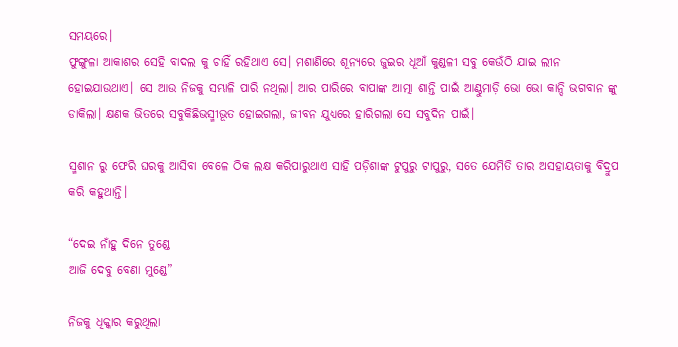ସମୟରେ।
ଫୁଙ୍ଗୁଳା ଆକାଶର ସେହି ବାଦଲ କୁ ଚାହିଁ ରହିଥାଏ ସେ। ମଶାଣିରେ ଶୂନ୍ୟରେ ଜୁଇର ଧୂଆଁ କୁଣ୍ଡଳୀ ସବୁ କେଉଁଠି ଯାଇ ଲୀନ ହୋଇଯାଉଥାଏ। ସେ ଆଉ ନିଜକୁ ସମ୍ଭାଳି ପାରି ନଥିଲା। ଆର ପାରିରେ ବାପାଙ୍କ ଆତ୍ମା ଶାନ୍ତି ପାଇଁ ଆଣ୍ଠୁମାଡ଼ି ଭୋ ଭୋ କାନ୍ଦି ଭଗବାନ ଙ୍କୁ ଡାକିଲା। କ୍ଷଣକ ଭିତରେ ସବୁକିଛିଭସ୍ମୀଭୂତ ହୋଇଗଲା, ଜୀବନ ଯୁଧ୍ୟରେ ହାରିଗଲା ସେ ସବୁଦିନ ପାଇଁ।

ସ୍ମଶାନ ରୁ ଫେରି ଘରକୁ ଆସିବା ବେଳେ ଠିକ ଲକ୍ଷ କରିପାରୁଥାଏ ସାହି ପଡ଼ିଶାଙ୍କ ଟୁପୁରୁ ଟାପୁରୁ, ସତେ ଯେମିତି ତାର ଅସହାୟତାକୁ ବିଦ୍ରୁପ କରି କହୁଥାନ୍ତି।

“ଦେଇ ନାଁହୁ ଦିନେ ତୁଣ୍ଡେ
ଆଜି ଦେବୁ ବେଣା ମୁଣ୍ଡେ”

ନିଜକୁ ଧିକ୍କାର କରୁଥିଲା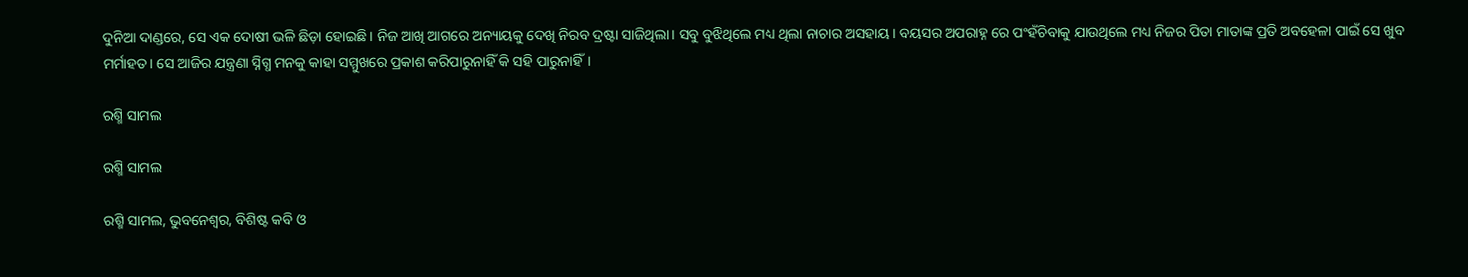ଦୁନିଆ ଦାଣ୍ଡରେ, ସେ ଏକ ଦୋଷୀ ଭଳି ଛିଡ଼ା ହୋଇଛି। ନିଜ ଆଖି ଆଗରେ ଅନ୍ୟାୟକୁ ଦେଖି ନିରବ ଦ୍ରଷ୍ଟା ସାଜିଥିଲା। ସବୁ ବୁଝିଥିଲେ ମଧ୍ୟ ଥିଲା ନାଚାର ଅସହାୟ। ବୟସର ଅପରାହ୍ନ ରେ ପଂହଁଚିବାକୁ ଯାଉଥିଲେ ମଧ୍ୟ ନିଜର ପିତା ମାତାଙ୍କ ପ୍ରତି ଅବହେଳା ପାଇଁ ସେ ଖୁବ ମର୍ମାହତ। ସେ ଆଜିର ଯନ୍ତ୍ରଣା ସ୍ନିଗ୍ଧ ମନକୁ କାହା ସମ୍ମୁଖରେ ପ୍ରକାଶ କରିପାରୁନାହିଁ କି ସହି ପାରୁନାହିଁ।

ରଶ୍ମି ସାମଲ

ରଶ୍ମି ସାମଲ

ରଶ୍ମି ସାମଲ, ଭୁବନେଶ୍ୱର, ବିଶିଷ୍ଟ କବି ଓ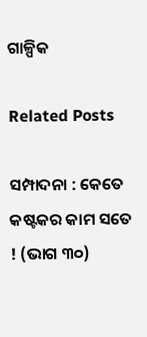ଗାଳ୍ପିକ

Related Posts

ସମ୍ପାଦନା : କେତେ କଷ୍ଟକର କାମ ସତେ ! (ଭାଗ ୩୦)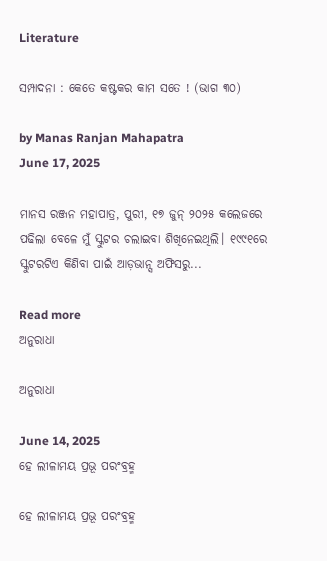Literature

ସମ୍ପାଦନା : କେତେ କଷ୍ଟକର କାମ ସତେ ! (ଭାଗ ୩୦)

by Manas Ranjan Mahapatra
June 17, 2025

ମାନସ ରଞ୍ଜନ ମହାପାତ୍ର, ପୁରୀ, ୧୭ ଜୁନ୍ ୨୦୨୫ କଲେଜରେ ପଢିଲା ବେଳେ ମୁଁ ସ୍କୁଟର ଚଲାଇବା ଶିଖିନେଇଥିଲି। ୧୯୯୧ରେ ସ୍କୁଟରଟିଏ କିଣିବା ପାଇଁ ଆଡ଼ଭାନ୍ସ ଅଫିସରୁ...

Read more
ଅନୁରାଧା

ଅନୁରାଧା

June 14, 2025
ହେ ଲୀଳାମୟ ପ୍ରଭୂ ପରଂବ୍ରହ୍ମ

ହେ ଲୀଳାମୟ ପ୍ରଭୂ ପରଂବ୍ରହ୍ମ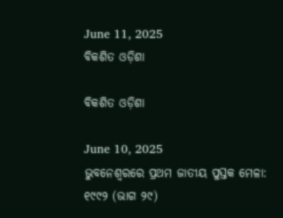June 11, 2025
ବିକଶିତ ଓଡ଼ିଶା

ବିକଶିତ ଓଡ଼ିଶା

June 10, 2025
ଭୁବନେଶ୍ଵରରେ ପ୍ରଥମ ଜାତୀୟ ପୁସ୍ତକ ମେଳା: ୧୯୯୨ (ଭାଗ ୨୯)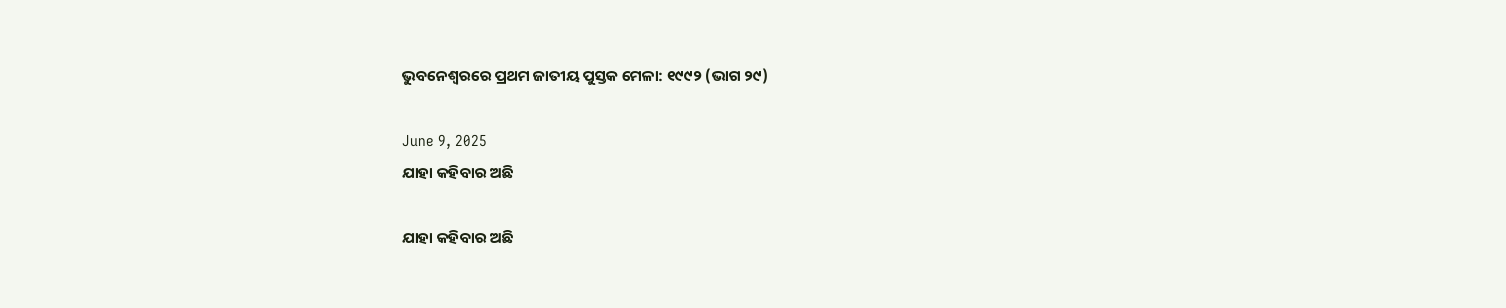ଭୁବନେଶ୍ଵରରେ ପ୍ରଥମ ଜାତୀୟ ପୁସ୍ତକ ମେଳା: ୧୯୯୨ (ଭାଗ ୨୯)

June 9, 2025
ଯାହା କହିବାର ଅଛି

ଯାହା କହିବାର ଅଛି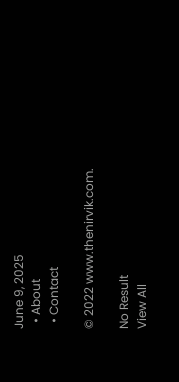June 9, 2025
  • About
  • Contact

© 2022 www.thenirvik.com.

No Result
View All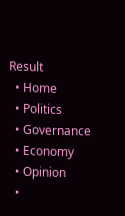Result
  • Home
  • Politics
  • Governance
  • Economy
  • Opinion
  •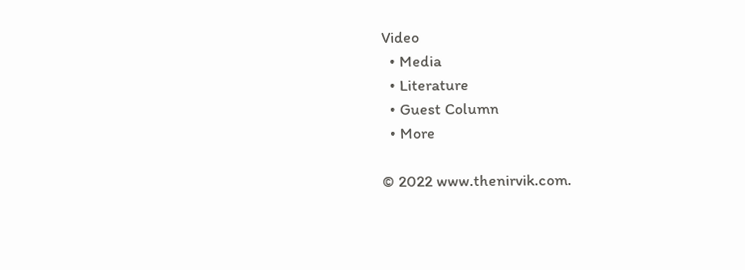Video
  • Media
  • Literature
  • Guest Column
  • More

© 2022 www.thenirvik.com.